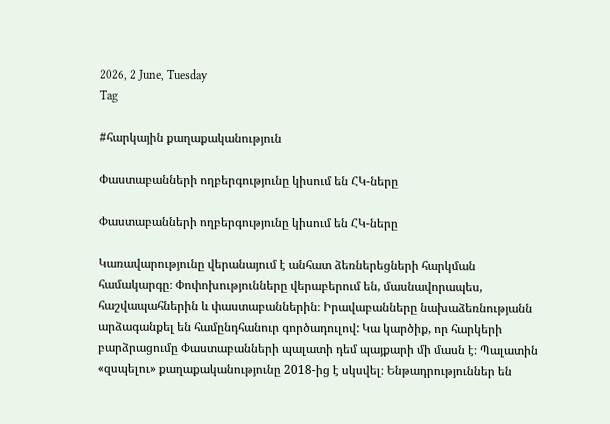2026, 2 June, Tuesday
Tag

#հարկային քաղաքականություն

Փաստաբանների ողբերգությունը կիսում են ՀԿ-ները

Փաստաբանների ողբերգությունը կիսում են ՀԿ-ները

Կառավարությունը վերանայում է անհատ ձեռներեցների հարկման համակարգը։ Փոփոխությունները վերաբերում են, մասնավորապես, հաշվապահներին և փաստաբաններին։ Իրավաբանները նախաձեռնությանն արձագանքել են համընդհանուր գործադուլով: Կա կարծիք, որ հարկերի բարձրացումը Փաստաբանների պալատի դեմ պայքարի մի մասն է։ Պալատին «զսպելու» քաղաքականությունը 2018-ից է սկսվել։ Ենթադրություններ են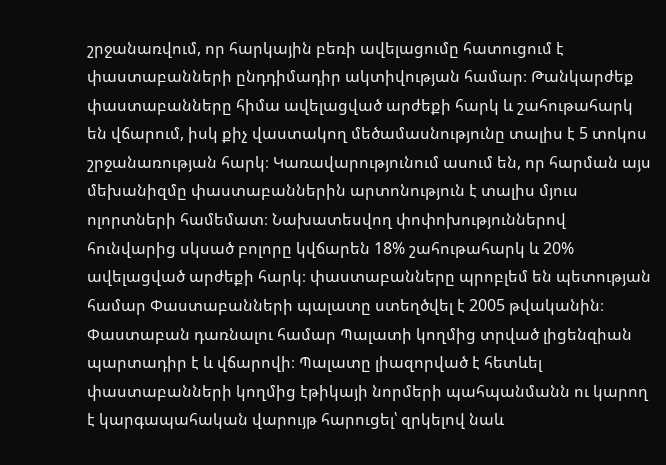շրջանառվում, որ հարկային բեռի ավելացումը հատուցում է փաստաբանների ընդդիմադիր ակտիվության համար։ Թանկարժեք փաստաբանները հիմա ավելացված արժեքի հարկ և շահութահարկ են վճարում, իսկ քիչ վաստակող մեծամասնությունը տալիս է 5 տոկոս շրջանառության հարկ։ Կառավարությունում ասում են, որ հարման այս մեխանիզմը փաստաբաններին արտոնություն է տալիս մյուս ոլորտների համեմատ։ Նախատեսվող փոփոխություններով հունվարից սկսած բոլորը կվճարեն 18% շահութահարկ և 20% ավելացված արժեքի հարկ։ փաստաբանները պրոբլեմ են պետության համար Փաստաբանների պալատը ստեղծվել է 2005 թվականին։ Փաստաբան դառնալու համար Պալատի կողմից տրված լիցենզիան պարտադիր է և վճարովի։ Պալատը լիազորված է հետևել փաստաբանների կողմից էթիկայի նորմերի պահպանմանն ու կարող է կարգապահական վարույթ հարուցել՝ զրկելով նաև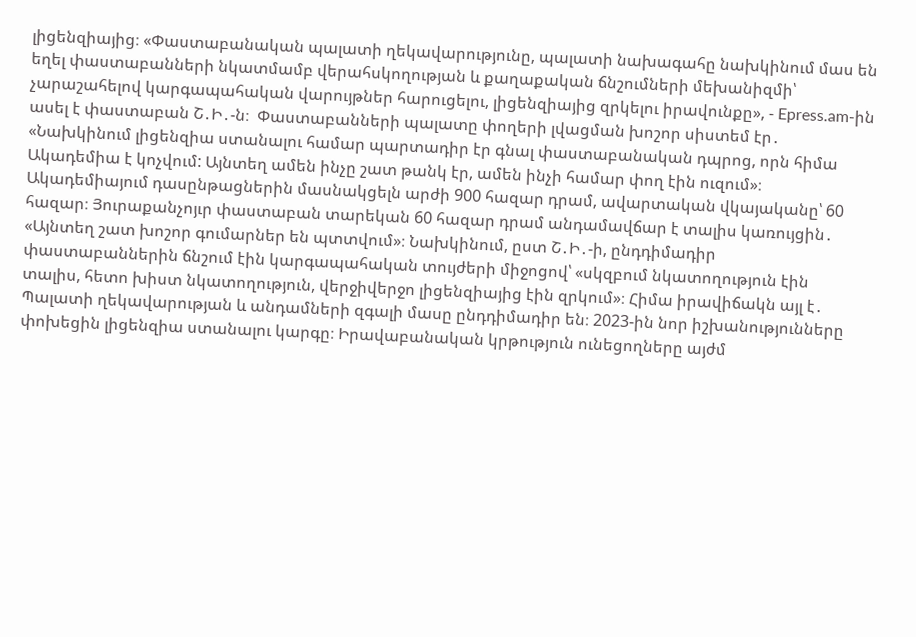լիցենզիայից։ «Փաստաբանական պալատի ղեկավարությունը, պալատի նախագահը նախկինում մաս են եղել փաստաբանների նկատմամբ վերահսկողության և քաղաքական ճնշումների մեխանիզմի՝ չարաշահելով կարգապահական վարույթներ հարուցելու, լիցենզիայից զրկելու իրավունքը», - Epress.am-ին ասել է փաստաբան Շ․Ի․-ն։  Փաստաբանների պալատը փողերի լվացման խոշոր սիստեմ էր․ «Նախկինում լիցենզիա ստանալու համար պարտադիր էր գնալ փաստաբանական դպրոց, որն հիմա Ակադեմիա է կոչվում: Այնտեղ ամեն ինչը շատ թանկ էր, ամեն ինչի համար փող էին ուզում»։  Ակադեմիայում դասընթացներին մասնակցելն արժի 900 հազար դրամ, ավարտական վկայականը՝ 60 հազար։ Յուրաքանչոյւր փաստաբան տարեկան 60 հազար դրամ անդամավճար է տալիս կառույցին․ «Այնտեղ շատ խոշոր գումարներ են պտտվում»։ Նախկինում, ըստ Շ․Ի․-ի, ընդդիմադիր փաստաբաններին ճնշում էին կարգապահական տույժերի միջոցով՝ «սկզբում նկատողություն էին տալիս, հետո խիստ նկատողություն, վերջիվերջո լիցենզիայից էին զրկում»։ Հիմա իրավիճակն այլ է․ Պալատի ղեկավարության և անդամների զգալի մասը ընդդիմադիր են։ 2023-ին նոր իշխանությունները փոխեցին լիցենզիա ստանալու կարգը։ Իրավաբանական կրթություն ունեցողները այժմ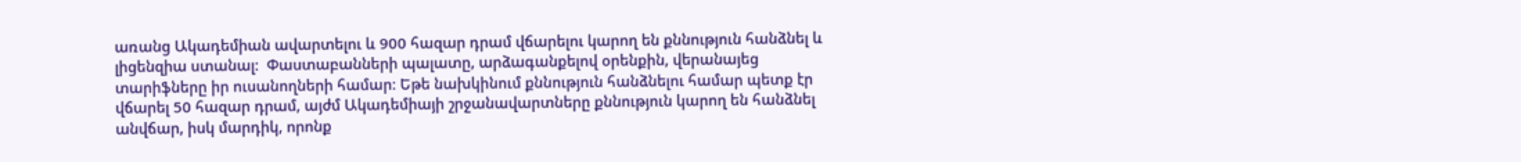առանց Ակադեմիան ավարտելու և 900 հազար դրամ վճարելու կարող են քննություն հանձնել և լիցենզիա ստանալ։  Փաստաբանների պալատը, արձագանքելով օրենքին, վերանայեց տարիֆները իր ուսանողների համար։ Եթե նախկինում քննություն հանձնելու համար պետք էր վճարել 50 հազար դրամ, այժմ Ակադեմիայի շրջանավարտները քննություն կարող են հանձնել անվճար, իսկ մարդիկ, որոնք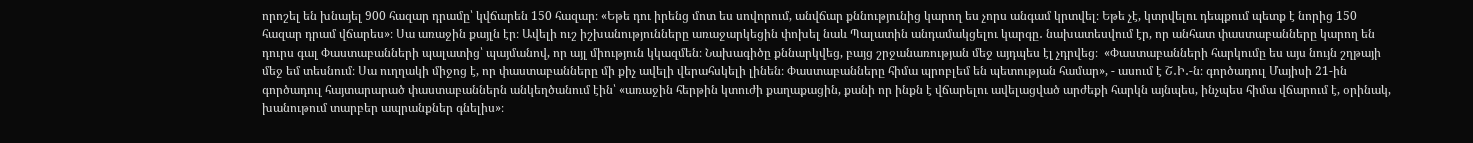որոշել են խնայել 900 հազար դրամը՝ կվճարեն 150 հազար։ «Եթե դու իրենց մոտ ես սովորում, անվճար քննությունից կարող ես չորս անգամ կրտվել։ Եթե չէ, կտրվելու դեպքում պետք է նորից 150 հազար դրամ վճարես»։ Սա առաջին քայլն էր։ Ավելի ուշ իշխանությունները առաջարկեցին փոխել նաև Պալատին անդամակցելու կարգը․ նախատեսվում էր, որ անհատ փաստաբանները կարող են դուրս գալ Փաստաբանների պալատից՝ պայմանով, որ այլ միություն կկազմեն։ Նախագիծը քննարկվեց, բայց շրջանառության մեջ այդպես էլ չդրվեց։  «Փաստաբանների հարկումը ես այս նույն շղթայի մեջ եմ տեսնում։ Սա ուղղակի միջոց է, որ փաստաբանները մի քիչ ավելի վերահսկելի լինեն։ Փաստաբանները հիմա պրոբլեմ են պետության համար», - ասում է Շ․Ի․-ն։ գործադուլ Մայիսի 21-ին գործադուլ հայտարարած փաստաբաններն անկեղծանում էին՝ «առաջին հերթին կտուժի քաղաքացին, քանի որ ինքն է վճարելու ավելացված արժեքի հարկն այնպես, ինչպես հիմա վճարում է, օրինակ, խանութում տարբեր ապրանքներ գնելիս»։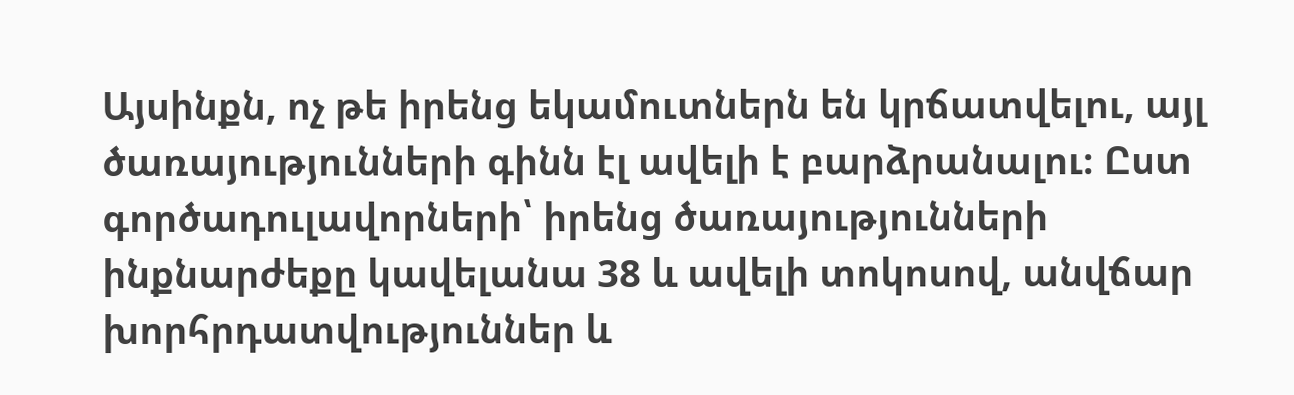Այսինքն, ոչ թե իրենց եկամուտներն են կրճատվելու, այլ ծառայությունների գինն էլ ավելի է բարձրանալու։ Ըստ գործադուլավորների՝ իրենց ծառայությունների ինքնարժեքը կավելանա 38 և ավելի տոկոսով, անվճար խորհրդատվություններ և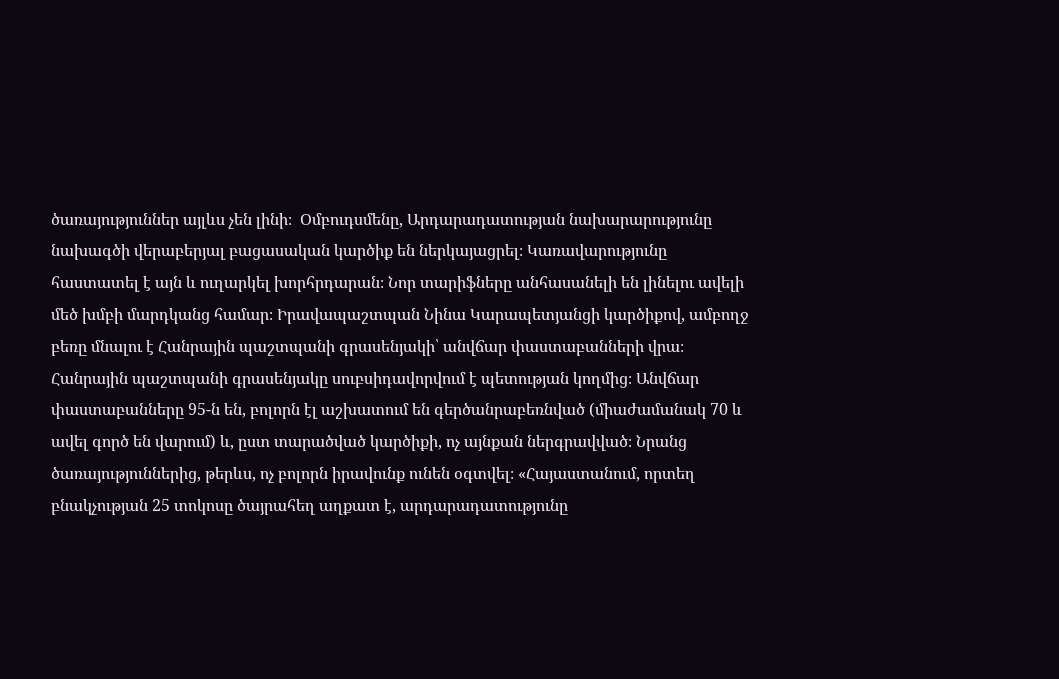ծառայություններ այլևս չեն լինի։  Օմբուդսմենը, Արդարադատության նախարարությունը նախագծի վերաբերյալ բացասական կարծիք են ներկայացրել։ Կառավարությունը հաստատել է այն և ուղարկել խորհրդարան։ Նոր տարիֆները անհասանելի են լինելու ավելի մեծ խմբի մարդկանց համար։ Իրավապաշտպան Նինա Կարապետյանցի կարծիքով, ամբողջ բեռը մնալու է Հանրային պաշտպանի գրասենյակի՝ անվճար փաստաբանների վրա։ Հանրային պաշտպանի գրասենյակը սուբսիդավորվում է պետության կողմից։ Անվճար փաստաբանները 95-ն են, բոլորն էլ աշխատում են գերծանրաբեռնված (միաժամանակ 70 և ավել գործ են վարում) և, ըստ տարածված կարծիքի, ոչ այնքան ներգրավված։ Նրանց ծառայություններից, թերևս, ոչ բոլորն իրավունք ունեն օգտվել։ «Հայաստանում, որտեղ բնակչության 25 տոկոսը ծայրահեղ աղքատ է, արդարադատությունը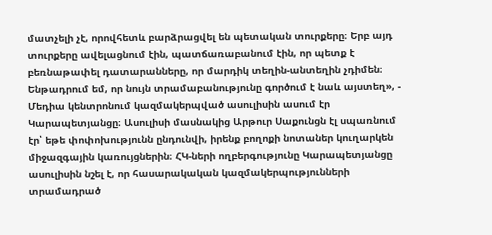մատչելի չէ, որովհետև բարձրացվել են պետական տուրքերը։ Երբ այդ տուրքերը ավելացնում էին, պատճառաբանում էին, որ պետք է բեռնաթափել դատարանները, որ մարդիկ տեղին-անտեղին չդիմեն։ Ենթադրում եմ, որ նույն տրամաբանությունը գործում է նաև այստեղ», - Մեդիա կենտրոնում կազմակերպված ասուլիսին ասում էր Կարապետյանցը։ Ասուլիսի մասնակից Արթուր Սաքունցն էլ սպառնում էր՝ եթե փոփոխությունն ընդունվի, իրենք բողոքի նոտաներ կուղարկեն միջազգային կառույցներին։ ՀԿ-ների ողբերգությունը Կարապետյանցը ասուլիսին նշել է, որ հասարակական կազմակերպությունների տրամադրած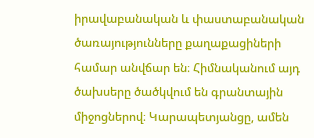իրավաբանական և փաստաբանական ծառայությունները քաղաքացիների համար անվճար են։ Հիմնականում այդ ծախսերը ծածկվում են գրանտային միջոցներով։ Կարապետյանցը, ամեն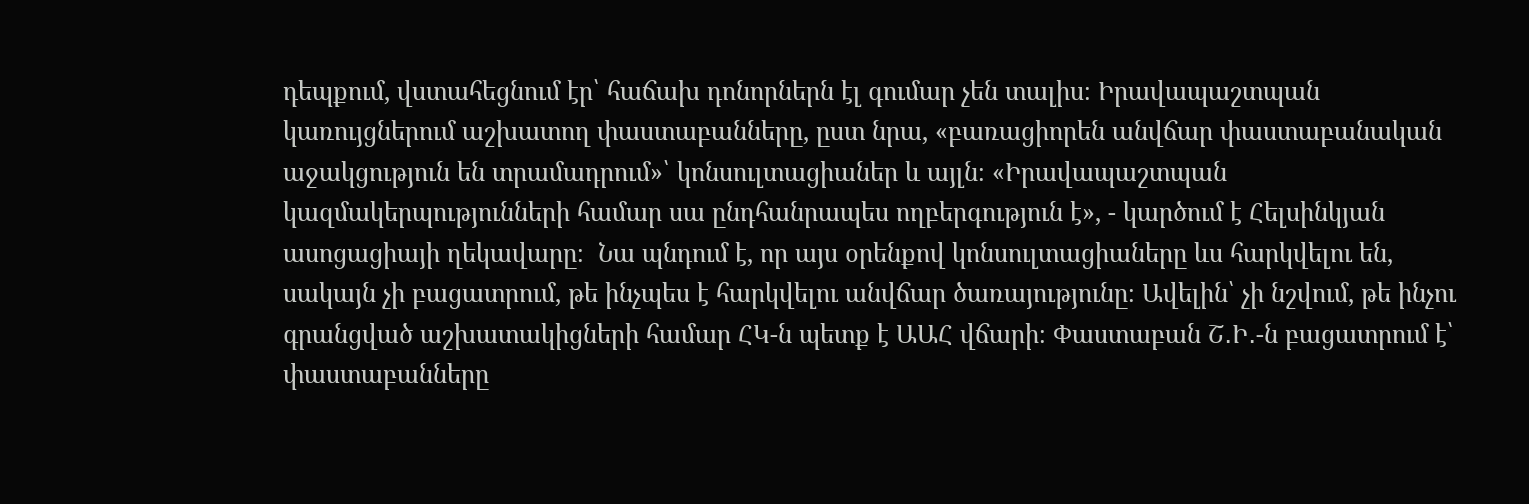դեպքում, վստահեցնում էր՝ հաճախ դոնորներն էլ գումար չեն տալիս։ Իրավապաշտպան կառույցներում աշխատող փաստաբանները, ըստ նրա, «բառացիորեն անվճար փաստաբանական աջակցություն են տրամադրում»՝ կոնսուլտացիաներ և այլն։ «Իրավապաշտպան կազմակերպությունների համար սա ընդհանրապես ողբերգություն է», - կարծում է Հելսինկյան ասոցացիայի ղեկավարը։  Նա պնդում է, որ այս օրենքով կոնսուլտացիաները ևս հարկվելու են, սակայն չի բացատրում, թե ինչպես է հարկվելու անվճար ծառայությունը։ Ավելին՝ չի նշվում, թե ինչու գրանցված աշխատակիցների համար ՀԿ-ն պետք է ԱԱՀ վճարի։ Փաստաբան Շ․Ի․-ն բացատրում է՝ փաստաբանները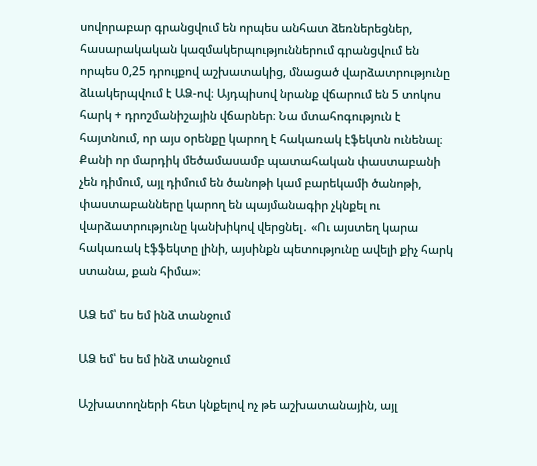սովորաբար գրանցվում են որպես անհատ ձեռներեցներ, հասարակական կազմակերպություններում գրանցվում են որպես 0,25 դրույքով աշխատակից, մնացած վարձատրությունը ձևակերպվում է ԱՁ-ով։ Այդպիսով նրանք վճարում են 5 տոկոս հարկ + դրոշմանիշային վճարներ։ Նա մտահոգություն է հայտնում, որ այս օրենքը կարող է հակառակ էֆեկտն ունենալ։ Քանի որ մարդիկ մեծամասամբ պատահական փաստաբանի չեն դիմում, այլ դիմում են ծանոթի կամ բարեկամի ծանոթի, փաստաբանները կարող են պայմանագիր չկնքել ու վարձատրությունը կանխիկով վերցնել․ «Ու այստեղ կարա հակառակ էֆֆեկտը լինի, այսինքն պետությունը ավելի քիչ հարկ ստանա, քան հիմա»։

ԱՁ եմ՝ ես եմ ինձ տանջում

ԱՁ եմ՝ ես եմ ինձ տանջում

Աշխատողների հետ կնքելով ոչ թե աշխատանային, այլ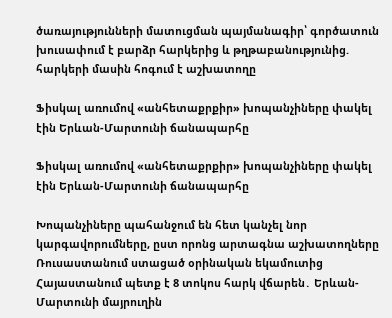ծառայությունների մատուցման պայմանագիր՝ գործատուն խուսափում է բարձր հարկերից և թղթաբանությունից. հարկերի մասին հոգում է աշխատողը

Ֆիսկալ առումով «անհետաքրքիր» խոպանչիները փակել էին Երևան-Մարտունի ճանապարհը

Ֆիսկալ առումով «անհետաքրքիր» խոպանչիները փակել էին Երևան-Մարտունի ճանապարհը

Խոպանչիները պահանջում են հետ կանչել նոր կարգավորումները, ըստ որոնց արտագնա աշխատողները Ռուսաստանում ստացած օրինական եկամուտից Հայաստանում պետք է 8 տոկոս հարկ վճարեն․ Երևան-Մարտունի մայրուղին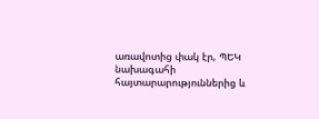առավոտից փակ էր, ՊԵԿ նախագահի հայտարարություններից և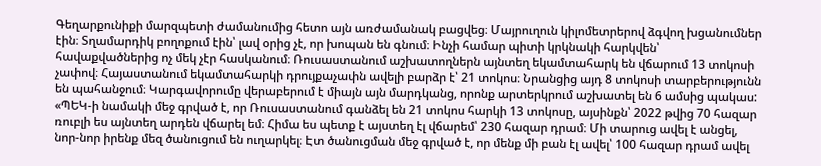Գեղարքունիքի մարզպետի ժամանումից հետո այն առժամանակ բացվեց։ Մայրուղուն կիլոմետրերով ձգվող խցանումներ էին։ Տղամարդիկ բողոքում էին՝ լավ օրից չէ, որ խոպան են գնում։ Ինչի համար պիտի կրկնակի հարկվեն՝ հավաքվածներից ոչ մեկ չէր հասկանում։ Ռուսաստանում աշխատողներն այնտեղ եկամտահարկ են վճարում 13 տոկոսի չափով։ Հայաստանում եկամտահարկի դրույքաչափն ավելի բարձր է՝ 21 տոկոս։ Նրանցից այդ 8 տոկոսի տարբերությունն են պահանջում։ Կարգավորումը վերաբերում է միայն այն մարդկանց, որոնք արտերկրում աշխատել են 6 ամսից պակաս: «ՊԵԿ-ի նամակի մեջ գրված է, որ Ռուսաստանում գանձել են 21 տոկոս հարկի 13 տոկոսը, այսինքն՝ 2022 թվից 70 հազար ռուբլի ես այնտեղ արդեն վճարել եմ։ Հիմա ես պետք է այստեղ էլ վճարեմ՝ 230 հազար դրամ։ Մի տարուց ավել է անցել, նոր-նոր իրենք մեզ ծանուցում են ուղարկել։ Էտ ծանուցման մեջ գրված է, որ մենք մի բան էլ ավել՝ 100 հազար դրամ ավել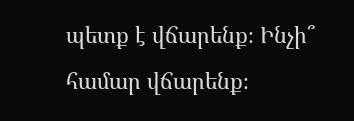պետք է վճարենք։ Ինչի՞ համար վճարենք։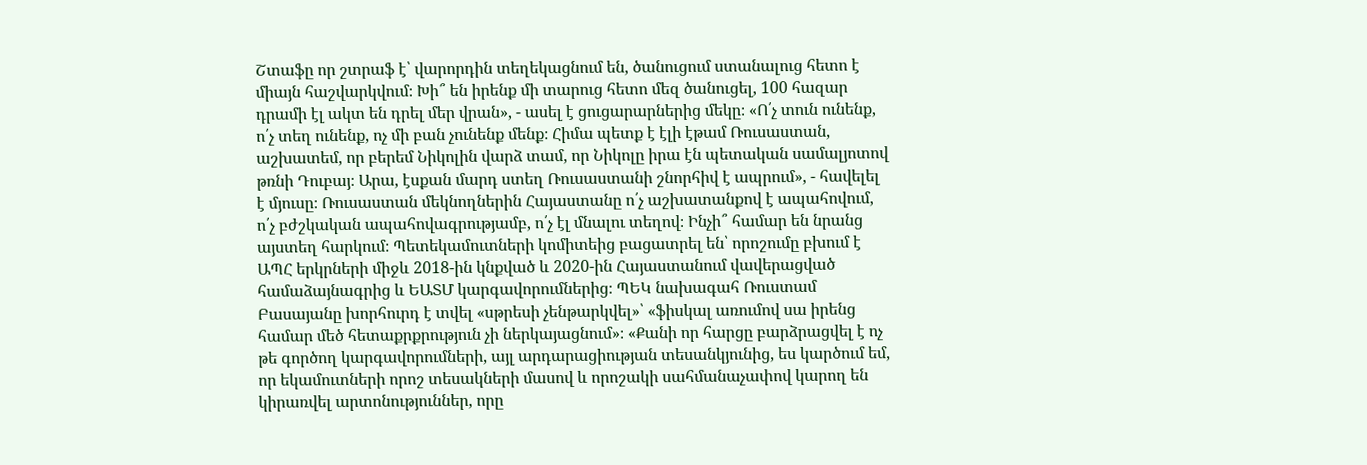Շտաֆը որ շտրաֆ է՝ վարորդին տեղեկացնում են, ծանուցում ստանալուց հետո է միայն հաշվարկվում։ Խի՞ են իրենք մի տարուց հետո մեզ ծանուցել, 100 հազար դրամի էլ ակտ են դրել մեր վրան», - ասել է ցուցարարներից մեկը։ «Ո՛չ տուն ունենք, ո՛չ տեղ ունենք, ոչ մի բան չունենք մենք։ Հիմա պետք է էլի էթամ Ռուսաստան, աշխատեմ, որ բերեմ Նիկոլին վարձ տամ, որ Նիկոլը իրա էն պետական սամալյոտով թռնի Դուբայ։ Արա, էսքան մարդ ստեղ Ռուսաստանի շնորհիվ է ապրում», - հավելել է մյուսը։ Ռուսաստան մեկնողներին Հայաստանը ո՛չ աշխատանքով է ապահովում, ո՛չ բժշկական ապահովագրությամբ, ո՛չ էլ մնալու տեղով։ Ինչի՞ համար են նրանց այստեղ հարկում։ Պետեկամուտների կոմիտեից բացատրել են՝ որոշումը բխում է ԱՊՀ երկրների միջև 2018-ին կնքված և 2020-ին Հայաստանում վավերացված համաձայնագրից և ԵԱՏՄ կարգավորումներից։ ՊԵԿ նախագահ Ռուստամ Բասայանը խորհուրդ է տվել «սթրեսի չենթարկվել»՝ «ֆիսկալ առումով սա իրենց համար մեծ հետաքրքրություն չի ներկայացնում»։ «Քանի որ հարցը բարձրացվել է ոչ թե գործող կարգավորումների, այլ արդարացիության տեսանկյունից, ես կարծում եմ, որ եկամուտների որոշ տեսակների մասով և որոշակի սահմանաչափով կարող են կիրառվել արտոնություններ, որը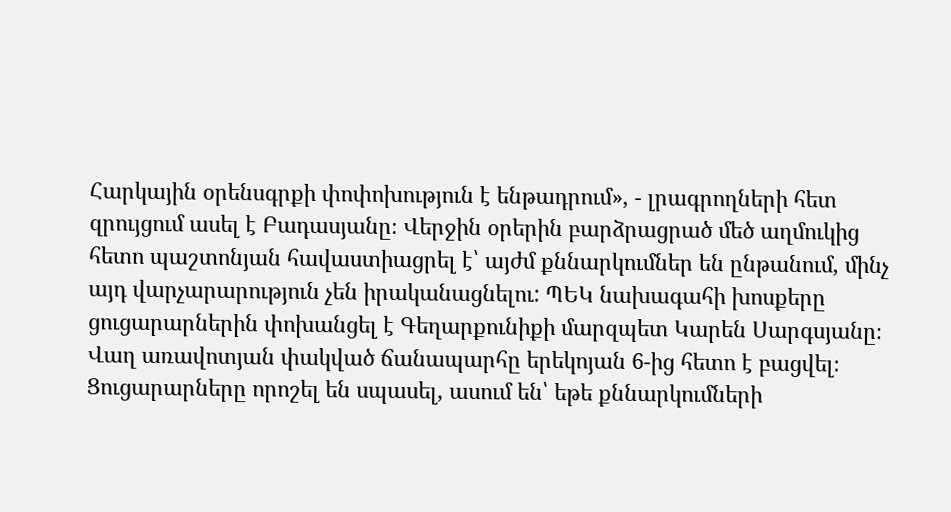Հարկային օրենսգրքի փոփոխություն է ենթադրում», - լրագրողների հետ զրույցում ասել է Բադասյանը։ Վերջին օրերին բարձրացրած մեծ աղմուկից հետո պաշտոնյան հավաստիացրել է՝ այժմ քննարկումներ են ընթանում, մինչ այդ վարչարարություն չեն իրականացնելու: ՊԵԿ նախագահի խոսքերը ցուցարարներին փոխանցել է Գեղարքունիքի մարզպետ Կարեն Սարգսյանը։ Վաղ առավոտյան փակված ճանապարհը երեկոյան 6-ից հետո է բացվել։ Ցուցարարները որոշել են սպասել, ասում են՝ եթե քննարկումների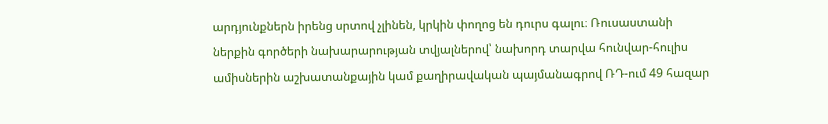արդյունքներն իրենց սրտով չլինեն, կրկին փողոց են դուրս գալու։ Ռուսաստանի ներքին գործերի նախարարության տվյալներով՝ նախորդ տարվա հունվար-հուլիս ամիսներին աշխատանքային կամ քաղիրավական պայմանագրով ՌԴ-ում 49 հազար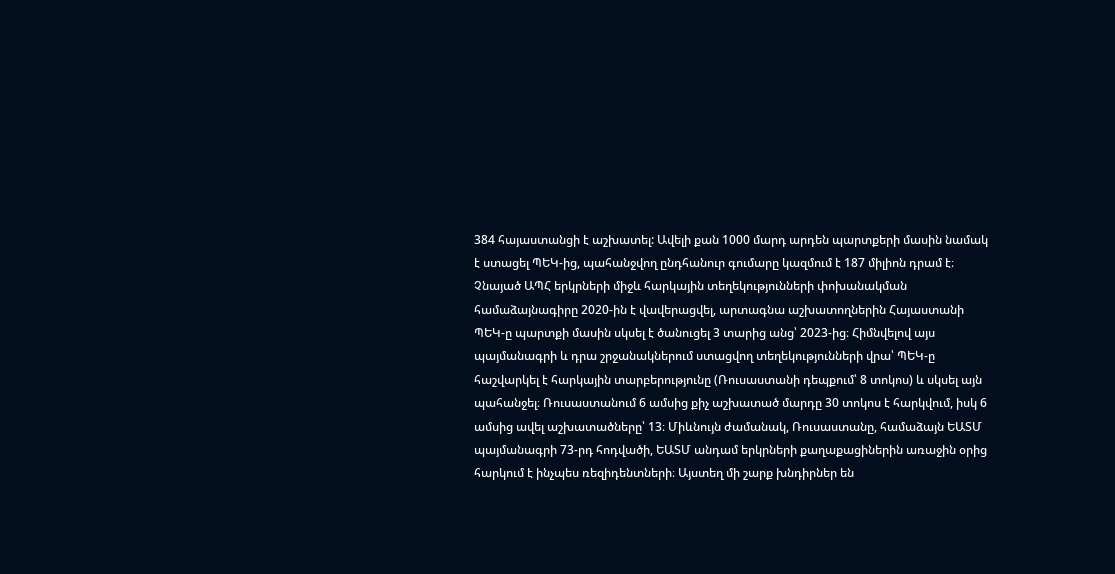384 հայաստանցի է աշխատել: Ավելի քան 1000 մարդ արդեն պարտքերի մասին նամակ է ստացել ՊԵԿ-ից, պահանջվող ընդհանուր գումարը կազմում է 187 միլիոն դրամ է։ Չնայած ԱՊՀ երկրների միջև հարկային տեղեկությունների փոխանակման համաձայնագիրը 2020-ին է վավերացվել, արտագնա աշխատողներին Հայաստանի ՊԵԿ-ը պարտքի մասին սկսել է ծանուցել 3 տարից անց՝ 2023-ից։ Հիմնվելով այս պայմանագրի և դրա շրջանակներում ստացվող տեղեկությունների վրա՝ ՊԵԿ-ը հաշվարկել է հարկային տարբերությունը (Ռուսաստանի դեպքում՝ 8 տոկոս) և սկսել այն պահանջել։ Ռուսաստանում 6 ամսից քիչ աշխատած մարդը 30 տոկոս է հարկվում, իսկ 6 ամսից ավել աշխատածները՝ 13։ Միևնույն ժամանակ, Ռուսաստանը, համաձայն ԵԱՏՄ պայմանագրի 73-րդ հոդվածի, ԵԱՏՄ անդամ երկրների քաղաքացիներին առաջին օրից հարկում է ինչպես ռեզիդենտների։ Այստեղ մի շարք խնդիրներ են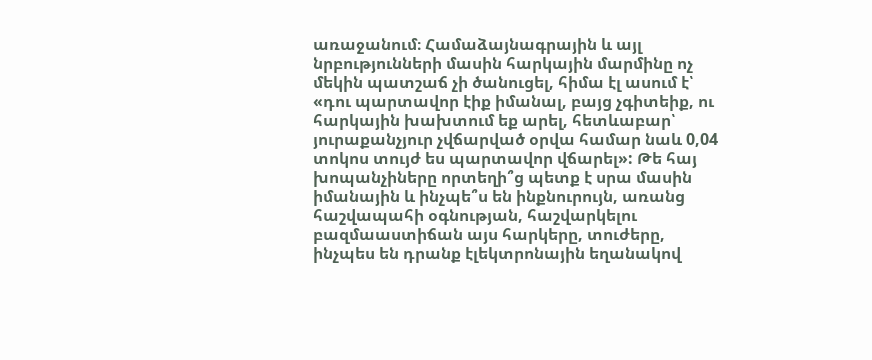առաջանում։ Համաձայնագրային և այլ նրբությունների մասին հարկային մարմինը ոչ մեկին պատշաճ չի ծանուցել, հիմա էլ ասում է՝ «դու պարտավոր էիք իմանալ, բայց չգիտեիք, ու հարկային խախտում եք արել, հետևաբար՝ յուրաքանչյուր չվճարված օրվա համար նաև 0,04 տոկոս տույժ ես պարտավոր վճարել»: Թե հայ խոպանչիները որտեղի՞ց պետք է սրա մասին իմանային և ինչպե՞ս են ինքնուրույն, առանց հաշվապահի օգնության, հաշվարկելու բազմաաստիճան այս հարկերը, տուժերը, ինչպես են դրանք էլեկտրոնային եղանակով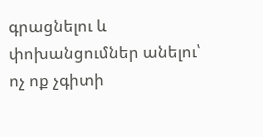գրացնելու և փոխանցումներ անելու՝ ոչ ոք չգիտի